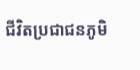ជីវិតប្រជាជនភូមិ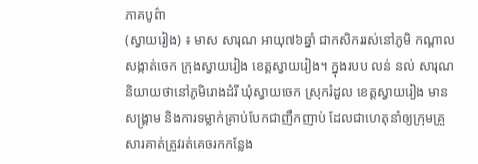ភាគបូព៌ា
(ស្វាយរៀង) ៖ មាស សារុណ អាយុ៧៦ឆ្នាំ ជាកសិកររស់នៅភូមិ កណ្តាល សង្កាត់ចេក ក្រុងស្វាយរៀង ខេត្តស្វាយរៀង។ ក្នុងរបប លន់ នល់ សារុណ និយាយថានៅភូមិរោងដំរី ឃុំស្វាយចេក ស្រុករំដួល ខេត្តស្វាយរៀង មានសង្គ្រាម និងការទម្លាក់គ្រាប់បែកជាញឹកញាប់ ដែលជាហេតុនាំឲ្យក្រុមគ្រួសារគាត់ត្រូវរត់គេចរកកន្លែង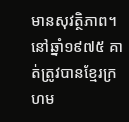មានសុវត្ថិភាព។
នៅឆ្នាំ១៩៧៥ គាត់ត្រូវបានខ្មែរក្រហម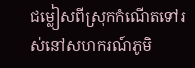ជម្លៀសពីស្រុកកំណើតទៅរស់នៅសហករណ៍ភូមិ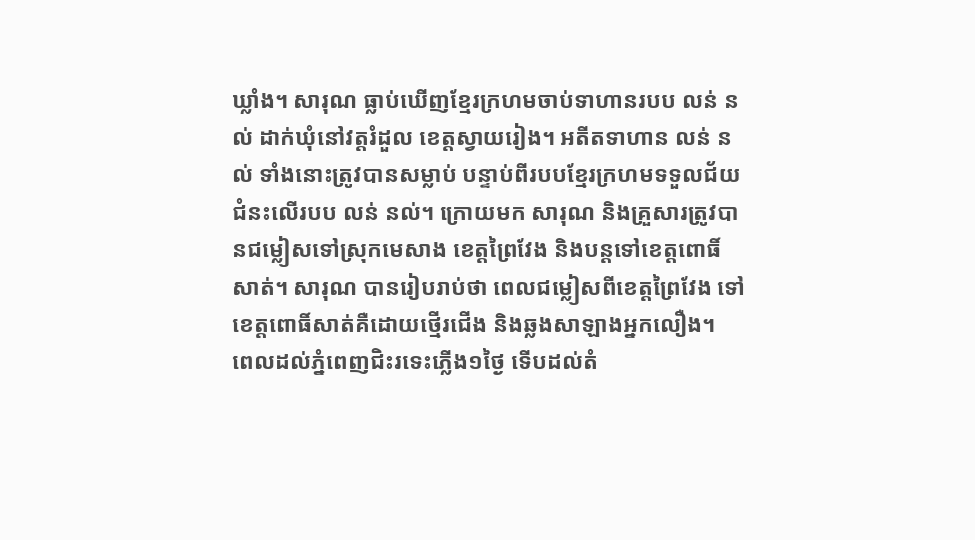ឃ្លាំង។ សារុណ ធ្លាប់ឃើញខ្មែរក្រហមចាប់ទាហានរបប លន់ នល់ ដាក់ឃុំនៅវត្តរំដួល ខេត្តស្វាយរៀង។ អតីតទាហាន លន់ នល់ ទាំងនោះត្រូវបានសម្លាប់ បន្ទាប់ពីរបបខ្មែរក្រហមទទួលជ័យជំនះលើរបប លន់ នល់។ ក្រោយមក សារុណ និងគ្រួសារត្រូវបានជម្លៀសទៅស្រុកមេសាង ខេត្តព្រៃវែង និងបន្តទៅខេត្តពោធិ៍សាត់។ សារុណ បានរៀបរាប់ថា ពេលជម្លៀសពីខេត្តព្រៃវែង ទៅខេត្តពោធិ៍សាត់គឺដោយថ្មើរជើង និងឆ្លងសាឡាងអ្នកលឿង។
ពេលដល់ភ្នំពេញជិះរទេះភ្លើង១ថ្ងៃ ទើបដល់តំ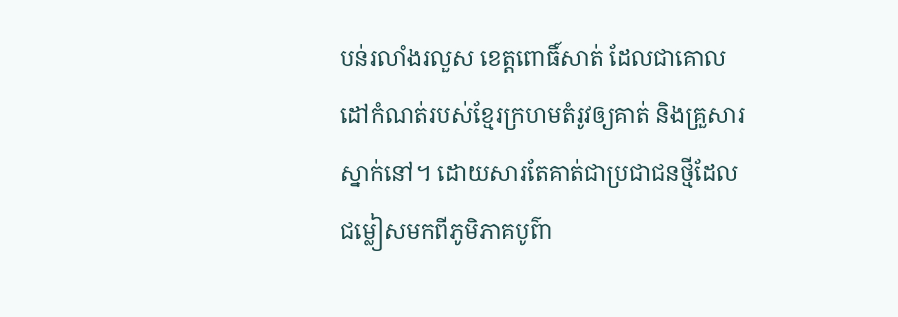បន់រលាំងរលួស ខេត្តពោធិ៍សាត់ ដែលជាគោលដៅកំណត់របស់ខ្មែរក្រហមតំរូវឲ្យគាត់ និងគ្រួសារស្នាក់នៅ។ ដោយសារតែគាត់ជាប្រជាជនថ្មីដែលជម្លៀសមកពីភូមិភាគបូព៌ា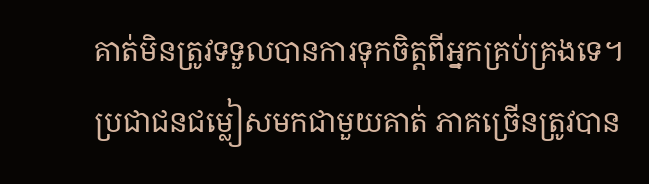គាត់មិនត្រូវទទួលបានការទុកចិត្តពីអ្នកគ្រប់គ្រងទេ។ ប្រជាជនជម្លៀសមកជាមួយគាត់ ភាគច្រើនត្រូវបាន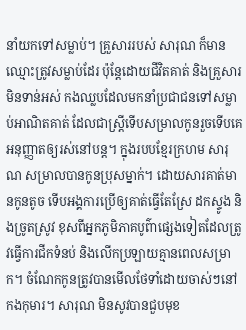នាំយកទៅសម្លាប់។ គ្រួសាររបស់ សារុណ ក៏មានឈ្មោះត្រូវសម្លាប់ដែរ ប៉ុន្តែដោយជីវិតគាត់ និងគ្រួសារមិនទាន់អស់ កងឈ្លបដែលមកនាំប្រជាជនទៅសម្លាប់អាណិតគាត់ ដែលជាស្រី្តទើបសម្រាលកូនរួចទើបគេអនុញ្ញាតឲ្យរស់នៅបន្ត។ ក្នុងរបបខ្មែរក្រហម សារុណ សម្រាលបានកូនប្រុសម្នាក់។ ដោយសារគាត់មានកូនតូច ទើបអង្គការប្រើឲ្យគាត់ធ្វើតែស្រែ ដកស្ទូង និងច្រូតស្រូវ ខុសពីអ្នកភូមិភាគបូព៌ាផ្សេងទៀតដែលត្រូវធ្វើការជីកទំនប់ និងលើកប្រឡាយគ្មានពេលសម្រាក។ ចំណែកកូនត្រូវបានមើលថែទាំដោយចាស់ៗនៅកងកុមារ។ សារុណ មិនសូវបានជួបមុខ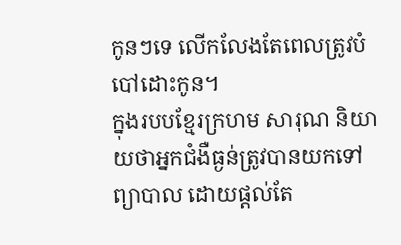កូនៗទេ លើកលែងតែពេលត្រូវបំបៅដោះកូន។
ក្នុងរបបខ្មែរក្រហម សារុណ និយាយថាអ្នកជំងឺធ្ងន់ត្រូវបានយកទៅព្យាបាល ដោយផ្តល់តែ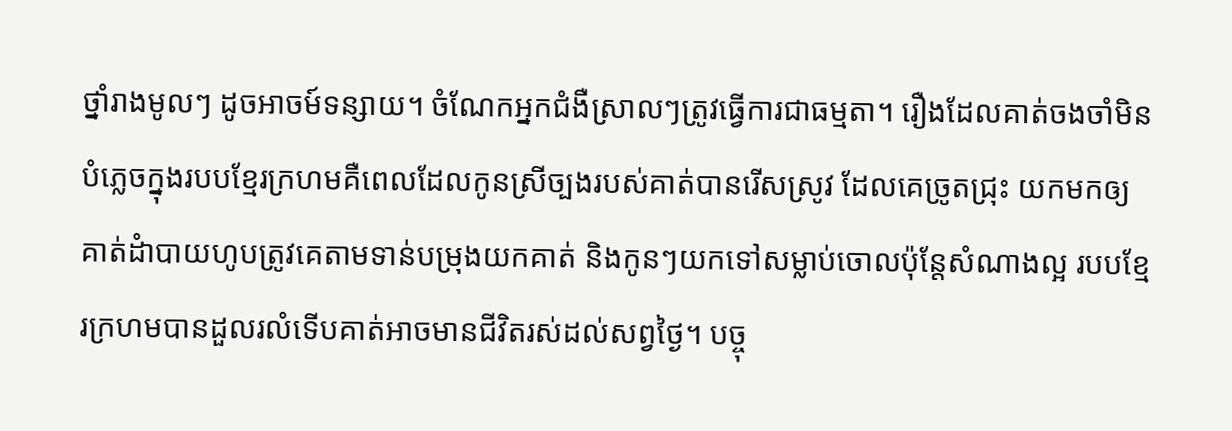ថ្នាំរាងមូលៗ ដូចអាចម៍ទន្សាយ។ ចំណែកអ្នកជំងឺស្រាលៗត្រូវធ្វើការជាធម្មតា។ រឿងដែលគាត់ចងចាំមិនបំភ្លេចក្នុងរបបខ្មែរក្រហមគឺពេលដែលកូនស្រីច្បងរបស់គាត់បានរើសស្រូវ ដែលគេច្រូតជ្រុះ យកមកឲ្យគាត់ដំាបាយហូបត្រូវគេតាមទាន់បម្រុងយកគាត់ និងកូនៗយកទៅសម្លាប់ចោលប៉ុន្តែសំណាងល្អ របបខ្មែរក្រហមបានដួលរលំទើបគាត់អាចមានជីវិតរស់ដល់សព្វថ្ងៃ។ បច្ចុ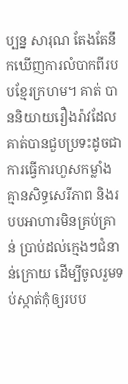ប្បន្ន សារុណ តែងតែនឹកឃើញការលំបាកពីរបបខ្មែរក្រហម។ គាត់ បាននិយាយរឿងរ៉ាវដែលគាត់បានជួបប្រទះដូចជា ការធ្វើការហួសកម្លាំង គ្មានសិទ្ធសេរីភាព និងរបបអាហារមិនគ្រប់គ្រាន់ ប្រាប់ដល់ក្មេងៗជំនាន់ក្រោយ ដើម្បីចូលរួមទប់ស្កាត់កុំឲ្យរបប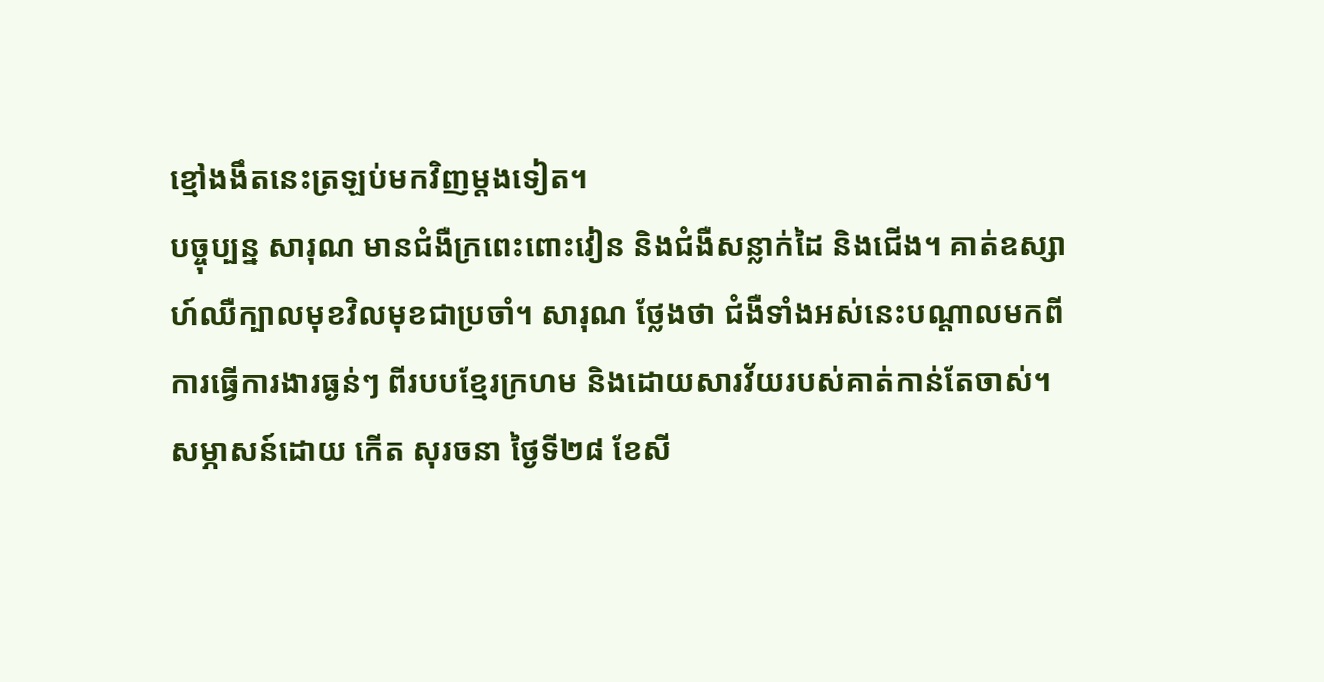ខ្មៅងងឹតនេះត្រឡប់មកវិញម្តងទៀត។
បច្ចុប្បន្ន សារុណ មានជំងឺក្រពេះពោះវៀន និងជំងឺសន្លាក់ដៃ និងជើង។ គាត់ឧស្សាហ៍ឈឺក្បាលមុខវិលមុខជាប្រចាំ។ សារុណ ថ្លែងថា ជំងឺទាំងអស់នេះបណ្តាលមកពីការធ្វើការងារធ្ងន់ៗ ពីរបបខ្មែរក្រហម និងដោយសារវ័យរបស់គាត់កាន់តែចាស់។
សម្ភាសន៍ដោយ កើត សុរចនា ថ្ងៃទី២៨ ខែសី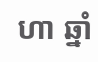ហា ឆ្នាំ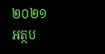២០២១
អត្ថប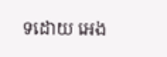ទដោយ អេង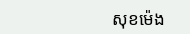សុខម៉េង